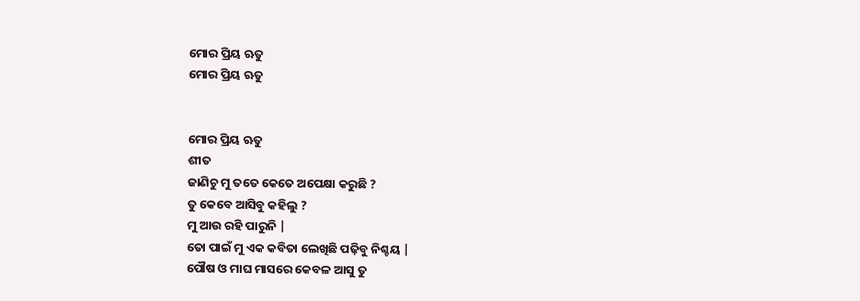ମୋର ପ୍ରିୟ ଋତୁ
ମୋର ପ୍ରିୟ ଋତୁ


ମୋର ପ୍ରିୟ ଋତୁ
ଶୀତ
ଜାଣିଚୁ ମୁ ତତେ କେତେ ଅପେକ୍ଷା କରୁଛି ?
ତୁ କେବେ ଆସିବୁ କହିଲୁ ?
ମୁ ଆଉ ରହି ପାରୁନି |
ତୋ ପାଇଁ ମୁ ଏକ କବିତା ଲେଖିଛି ପଢ଼ିବୁ ନିଶ୍ଚୟ |
ପୌଷ ଓ ମାଘ ମାସରେ କେବଳ ଆସୁ ତୁ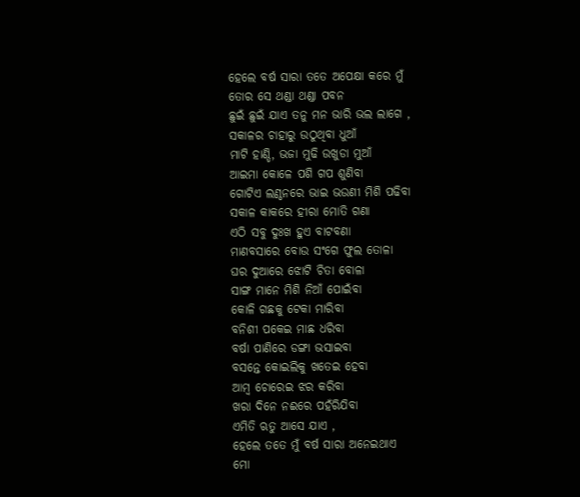ହେଲେ ବର୍ଷ ସାରା ତତେ ଅପେକ୍ଷା କରେ ମୁଁ
ତୋର ସେ ଥଣ୍ଡା ଥଣ୍ଡା ପବନ
ଛୁଇଁ ଛୁଇଁ ଯାଏ ତନୁ ମନ ଭାରି ଭଲ ଲାଗେ ,
ସକାଳର ଚାହାରୁ ଉଠୁଥିବା ଧୁଆଁ
ମାଟି ହାଣ୍ଡି, ଭଜା ମୁଢି ଉଖୁଡା ମୁଆଁ
ଆଇମା କୋଳେ ପଶି ଗପ ଶୁଣିବା
ଗୋଟିଏ ଲଣ୍ଠନରେ ଭାଇ ଭଉଣୀ ମିଶି ପଢିବା
ସକାଳ କାକରେ ହୀରା ମୋତି ଗଣା
ଏଠି ସବୁ ଦୁଃଖ ହୁଏ ବାଟବଣା
ମାଣବସାରେ ବୋଉ ସଂଗେ ଫୁଲ ତୋଳା
ଘର ଦୁଆରେ ଝୋଟି ଚିତା ବୋଳା
ସାଙ୍ଗ ମାନେ ମିଶି ନିଆଁ ପୋଇଁବା
କୋଳି ଗଛକୁ ଟେକା ମାରିବା
ବନିଶୀ ପକେଇ ମାଛ ଧରିବା
ବର୍ଷା ପାଣିରେ ଡଙ୍ଗା ଭସାଇବା
ବସନ୍ତେ କୋଇଲିକୁ ଖତେଇ ହେବା
ଆମ୍ବ ଚୋରେଇ ଝର କରିବା
ଖରା ଦିନେ ନଈରେ ପହଁରିଯିବା
ଏମିତି ଋତୁ ଆସେ ଯାଏ ,
ହେଲେ ତତେ ମୁଁ ବର୍ଷ ସାରା ଅନେଇଥାଏ
ମୋ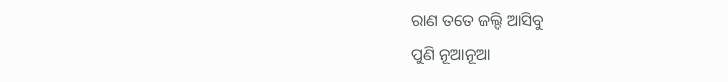ରାଣ ତତେ ଜଲ୍ଦି ଆସିବୁ
ପୁଣି ନୂଆନୂଆ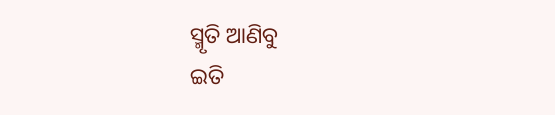ସ୍ମୃତି ଆଣିବୁ
ଇତି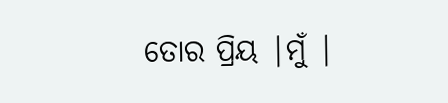ତୋର ପ୍ରିୟ |ମୁଁ |